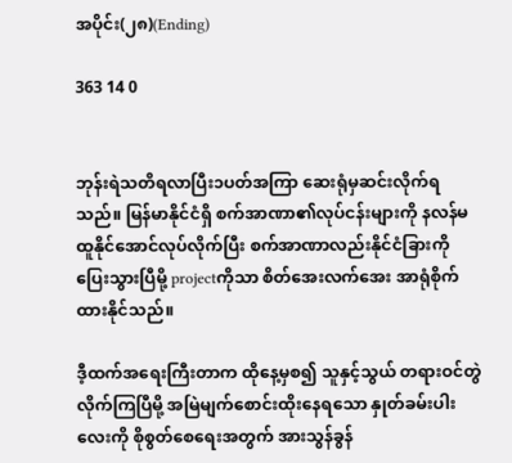အပိုင်း(၂၈)(Ending)

363 14 0


ဘုန်းရဲသတိရလာပြီး၁ပတ်အကြာ ဆေးရုံမှဆင်းလိုက်ရသည်။ မြန်မာနိုင်ငံရှိ စက်အာဏာ၏လုပ်ငန်းများကို နလန်မထူနိုင်အောင်လုပ်လိုက်ပြီး စက်အာဏာလည်းနိုင်ငံခြားကိုပြေးသွားပြီမို့ projectကိုသာ စိတ်အေးလက်အေး အာရုံစိုက်ထားနိုင်သည်။

ဒီ့ထက်အရေးကြီးတာက ထိုနေ့မှစ၍ သူနှင့်သွယ် တရားဝင်တွဲလိုက်ကြပြီမို့ အမြဲမျက်စောင်းထိုးနေရသော နှုတ်ခမ်းပါးလေးကို စိုစွတ်စေရေးအတွက် အားသွန်ခွန်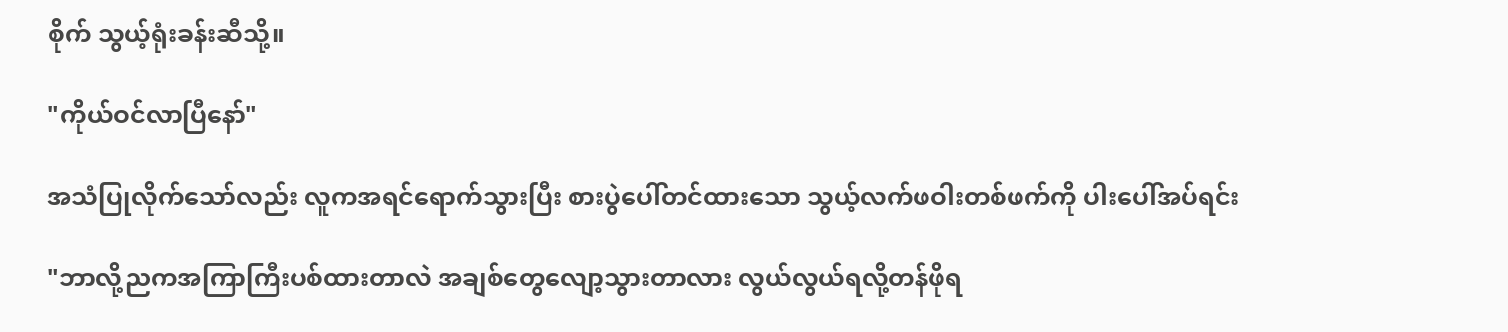စိုက် သွယ့်ရုံးခန်းဆီသို့။

"ကိုယ်ဝင်လာပြီနော်"

အသံပြုလိုက်သော်လည်း လူကအရင်ရောက်သွားပြီး စားပွဲပေါ်တင်ထားသော သွယ့်လက်ဖဝါးတစ်ဖက်ကို ပါးပေါ်အပ်ရင်း

"ဘာလို့ညကအကြာကြီးပစ်ထားတာလဲ အချစ်တွေလျော့သွားတာလား လွယ်လွယ်ရလို့တန်ဖိုရ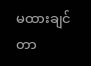မထားချင်တာ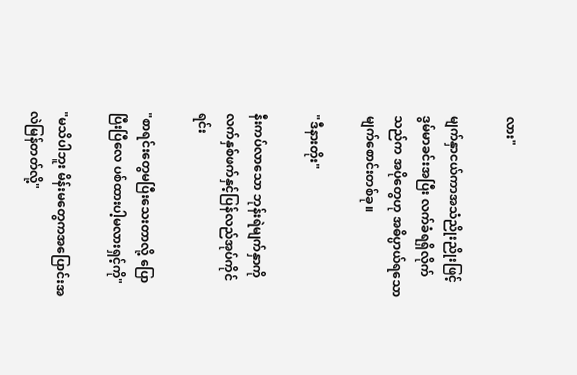လား"

မျက်နှာငယ်ကာအသံညိုးညိုးဖြင့် ဒွမ်မာခင်းအပြီး လက်ခံရရှိလိုက်သည်က အပိုတွေဟု အဓိပ္ပာယ်ရသော မျက်စောင်းတစ်ခု။

"ဒီနားတိုး"

နီးကပ်လာသော ဘုန်းရဲမျက်နှာကို လက်နှစ်ဖက်နှင့်ပြန်လည်အုပ်ကိုင်ရင်း

"စာရင်းတွေမပြီးသေးတာလို့ ပြောပြီးပြီလေ ပစ်ထားပါ့မလားရှင့်ကို"

"မသိပါဘူး မိန်းမတွေကအပြောင်းအလဲမြန်တတ်လို့"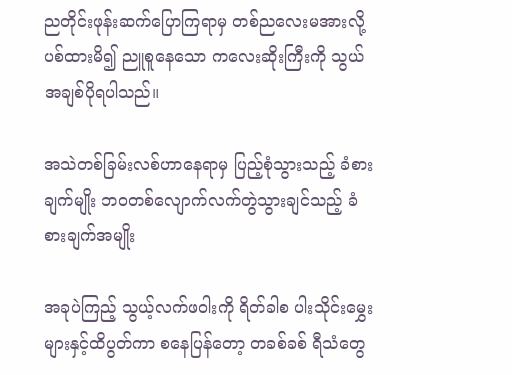ညတိုင်းဖုန်းဆက်ပြောကြရာမှ တစ်ညလေးမအားလို့ ပစ်ထားမိ၍ ညူစူနေသော ကလေးဆိုးကြီးကို သွယ်အချစ်ပိုရပါသည်။

အသဲတစ်ခြမ်းလစ်ဟာနေရာမှ ပြည့်စုံသွားသည့် ခံစားချက်မျိုး ဘဝတစ်လျောက်လက်တွဲသွားချင်သည့် ခံစားချက်အမျိုး

အခုပဲကြည့် သွယ့်လက်ဖဝါးကို ရိတ်ခါစ ပါးသိုင်းမွှေးများနှင့်ထိပွတ်ကာ စနေပြန်တော့ တခစ်ခစ် ရီသံတွေ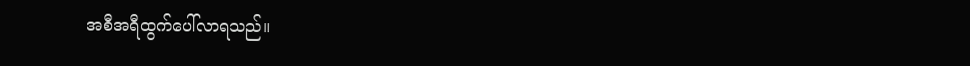အစီအရီထွက်ပေါ်လာရသည်။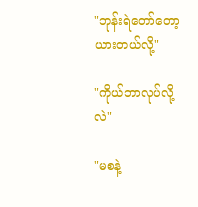"ဘုန်းရဲတော်တော့ ယားတယ်လို့"

"ကိုယ်ဘာလုပ်လို့လဲ"

"မစနဲ့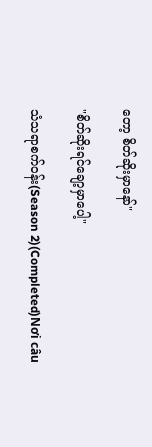တော့ စိတ်ဆိုးမှာနော်"

"စိတ်ဆိုးရင်ချော့မှာပေါ့"

သံသရာစက်ဝန်း(Season 2)(Completed)Nơi câu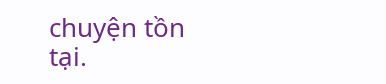chuyện tồn tại.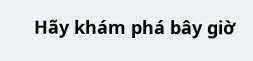Hãy khám phá bây giờ